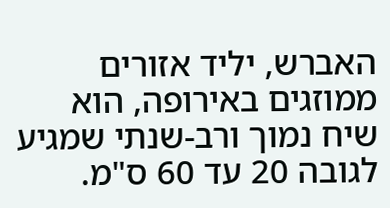האברש, יליד אזורים ממוזגים באירופה, הוא שיח נמוך ורב-שנתי שמגיע לגובה 20 עד 60 ס"מ.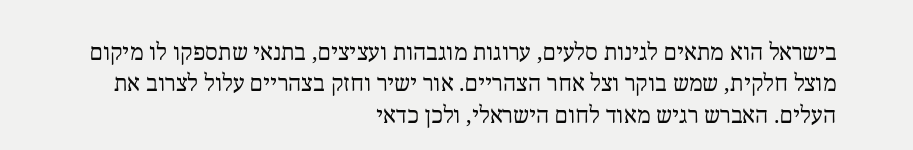בישראל הוא מתאים לגינות סלעים, ערוגות מוגבהות ועציצים, בתנאי שתספקו לו מיקום מוצל חלקית, שמש בוקר וצל אחר הצהריים. אור ישיר וחזק בצהריים עלול לצרוב את העלים. האברש רגיש מאוד לחום הישראלי, ולכן כדאי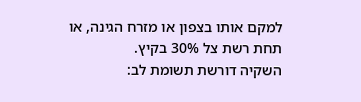למקם אותו בצפון או מזרח הגינה, או תחת רשת צל 30% בקיץ.
השקיה דורשת תשומת לב: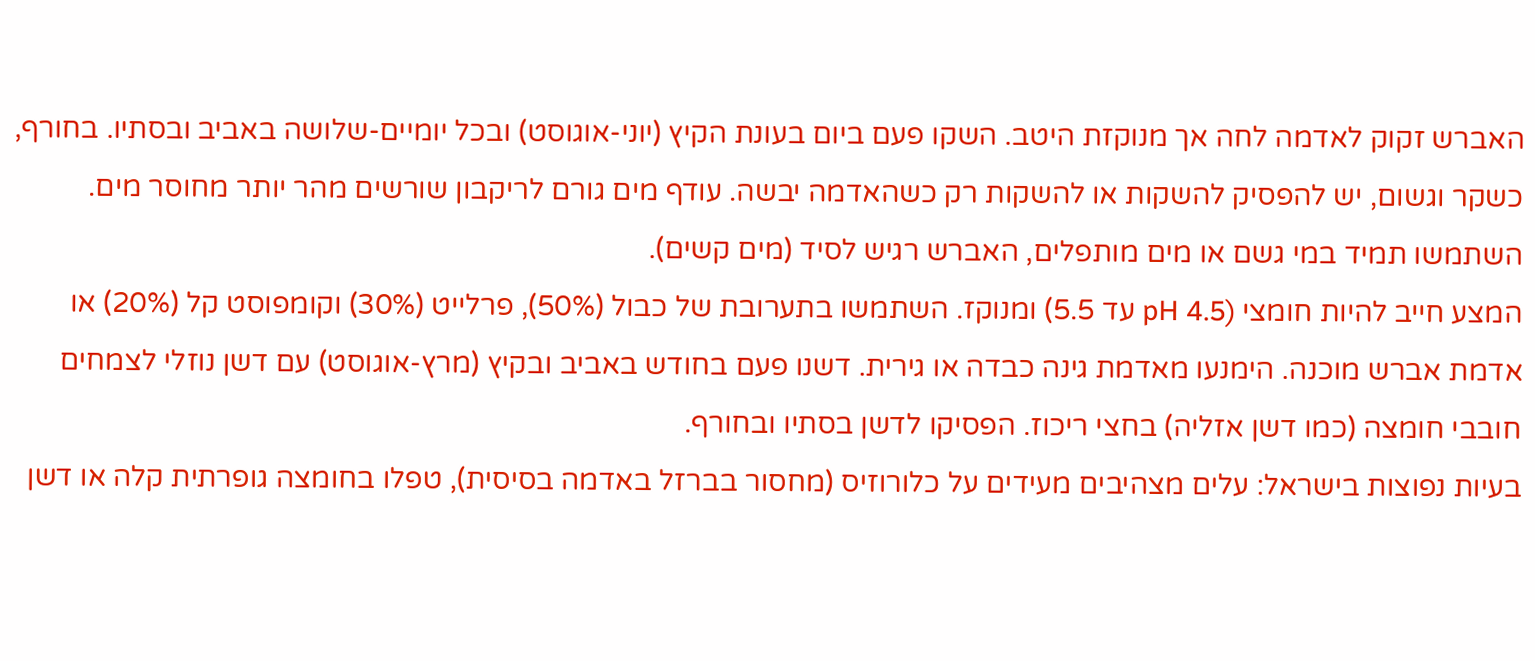האברש זקוק לאדמה לחה אך מנוקזת היטב. השקו פעם ביום בעונת הקיץ (יוני-אוגוסט) ובכל יומיים-שלושה באביב ובסתיו. בחורף, כשקר וגשום, יש להפסיק להשקות או להשקות רק כשהאדמה יבשה. עודף מים גורם לריקבון שורשים מהר יותר מחוסר מים. השתמשו תמיד במי גשם או מים מותפלים, האברש רגיש לסיד (מים קשים).
המצע חייב להיות חומצי (pH 4.5 עד 5.5) ומנוקז. השתמשו בתערובת של כבול (50%), פרלייט (30%) וקומפוסט קל (20%) או אדמת אברש מוכנה. הימנעו מאדמת גינה כבדה או גירית. דשנו פעם בחודש באביב ובקיץ (מרץ-אוגוסט) עם דשן נוזלי לצמחים חובבי חומצה (כמו דשן אזליה) בחצי ריכוז. הפסיקו לדשן בסתיו ובחורף.
בעיות נפוצות בישראל: עלים מצהיבים מעידים על כלורוזיס (מחסור בברזל באדמה בסיסית), טפלו בחומצה גופרתית קלה או דשן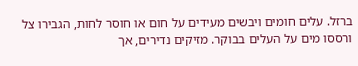ברזל. עלים חומים ויבשים מעידים על חום או חוסר לחות, הגבירו צל ורססו מים על העלים בבוקר. מזיקים נדירים, אך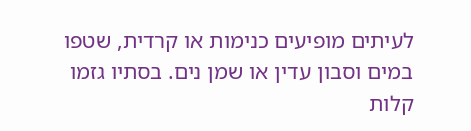לעיתים מופיעים כנימות או קרדית, שטפו במים וסבון עדין או שמן נים. בסתיו גזמו קלות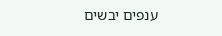ענפים יבשים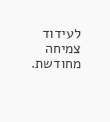לעידוד צמיחה מחודשת.